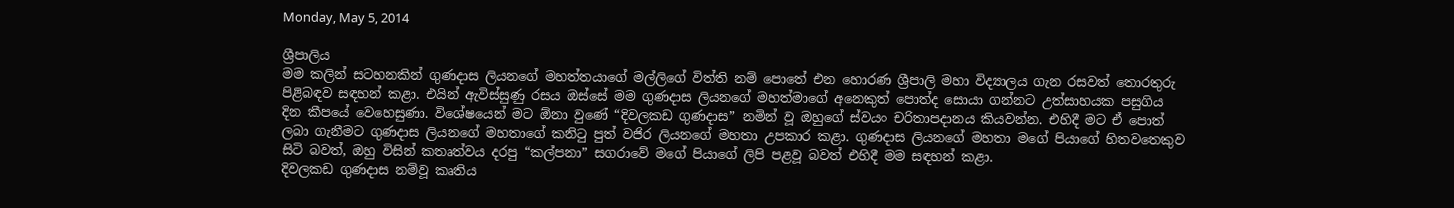Monday, May 5, 2014

ශ්‍රීපාලිය
මම කලින් සටහනකින් ගුණදාස ලියනගේ මහත්තයාගේ මල්ලිගේ විත්ති නම් පොතේ එන හොරණ ශ්‍රීපාලි මහා විද්‍යාලය ගැන රසවත් තොරතුරු පිළිබඳව සඳහන් කළා. එයින් ඇවිස්සුණු රසය ඔස්සේ මම ගුණදාස ලියනගේ මහත්මාගේ අනෙකුත් පොත්ද සොයා ගන්නට උත්සාහයක පසුගිය දින කීපයේ වෙහෙසුණා. විශේෂයෙන් මට ඕනා වුණේ “දිවලකඩ ගුණදාස” නමින් වූ ඔහුගේ ස්වයං චරිතාපදානය කියවන්න. එහිදී මට ඒ පොත් ලබා ගැනීමට ගුණදාස ලියනගේ මහතාගේ කනිටු පුත් වජිර ලියනගේ මහතා උපකාර කළා. ගුණදාස ලියනගේ මහතා මගේ පියාගේ හිතවතෙකුව සිටි බවත්, ඔහු විසින් කතෘත්වය දරපු “කල්පනා” සගරාවේ මගේ පියාගේ ලිපි පළවූ බවත් එහිදී මම සඳහන් කළා.
දිවලකඩ ගුණදාස නම්වූ කෘතිය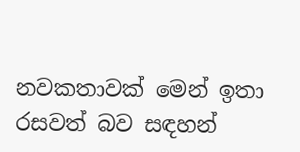නවකතාවක් මෙන් ඉතා රසවත් බව සඳහන්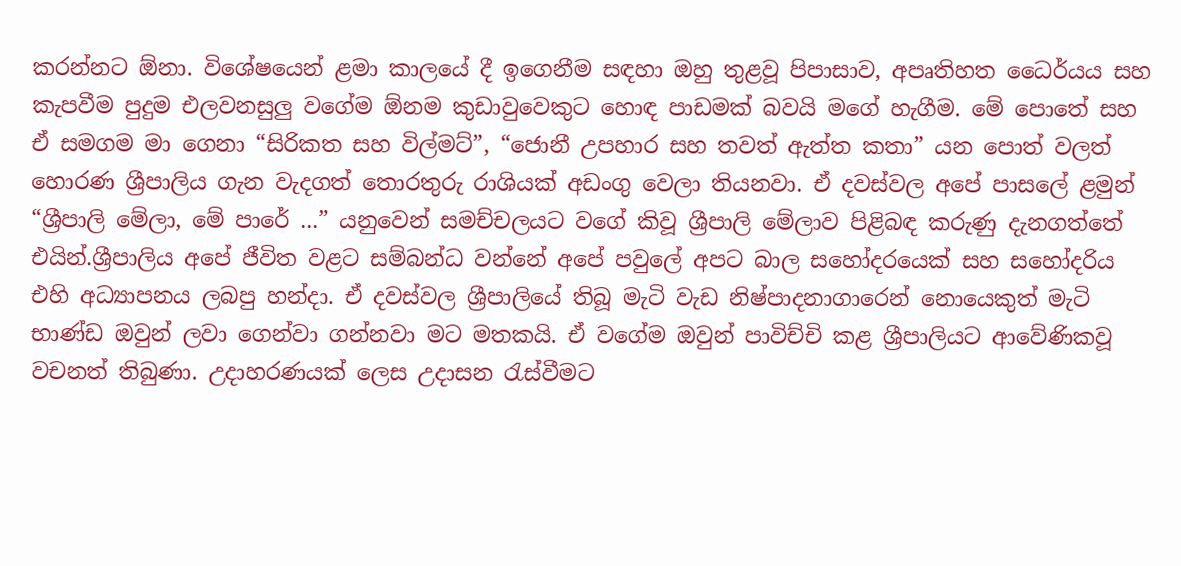කරන්නට ඕනා. විශේෂයෙන් ළමා කාලයේ දී ඉගෙනීම සඳහා ඔහු තුළවූ පිපාසාව, අපෘතිහත ධෛර්යය සහ කැපවීම පුදුම එලවනසුලු වගේම ඕනම කුඩාවුවෙකුට හොඳ පාඩමක් බවයි මගේ හැගීම. මේ පොතේ සහ ඒ සමගම මා ගෙනා “සිරිකත සහ විල්මට්”, “ජොනී උපහාර සහ තවත් ඇත්ත කතා” යන පොත් වලත් හොරණ ශ්‍රීපාලිය ගැන වැදගත් තොරතුරු රාශියක් අඩංගු වෙලා තියනවා. ඒ දවස්වල අපේ පාසලේ ළමුන් “ශ්‍රීපාලි මේලා, මේ පාරේ ...” යනුවෙන් සමච්චලයට වගේ කිවූ ශ්‍රීපාලි මේලාව පිළිබඳ කරුණු දැනගත්තේ එයින්.ශ්‍රීපාලිය අපේ ජීවිත වළට සම්බන්ධ වන්නේ අපේ පවුලේ අපට බාල සහෝදරයෙක් සහ ස‍හෝදරිය එහි අධ්‍යාපනය ලබපු හන්දා. ඒ දවස්වල ශ්‍රීපාලියේ තිබූ මැටි වැඩ නිෂ්පාදනාගාරෙන් නොයෙකුත් මැටි භාණ්ඩ ඔවුන් ලවා ගෙන්වා ගන්නවා මට මතකයි. ඒ වගේම ඔවුන් පාවිච්චි කළ ශ්‍රීපාලියට ආවේණිකවූ වචනත් තිබුණා. උදාහරණයක් ලෙස උදාසන රැස්වීමට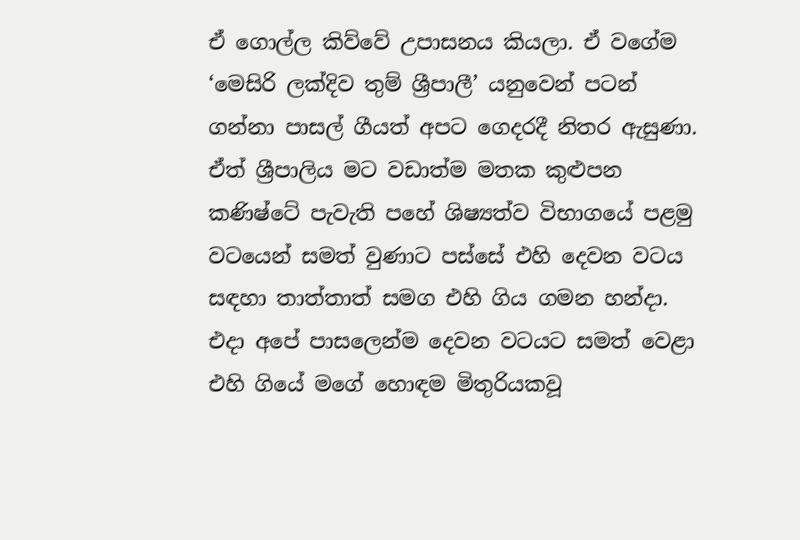ඒ ගොල්ල කිව්වේ උපාසනය කියලා. ඒ වගේම ‘මෙසිරි ලක්දිව තුම් ශ්‍රීපාලී’ යනුවෙන් පටන් ගන්නා පාසල් ගීයත් අපට ගෙදරදී නිතර ඇසුණා.
ඒත් ශ්‍රීපාලිය මට වඩාත්ම මතක කුළුපන කණිෂ්ටේ පැවැති පහේ ශිෂ්‍යත්ව විභාගයේ පළමු වටයෙන් සමත් වුණාට පස්සේ එහි දෙවන වටය සඳහා තාත්තාත් සමග එහි ගිය ගමන හන්දා. එදා අපේ පාසලෙන්ම දෙවන වටයට සමත් වෙළා එහි ගියේ මගේ හොඳම මිතුරියකවූ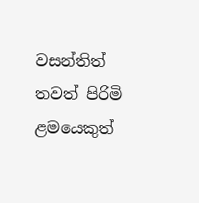වසන්තිත් තවත් පිරිමි ළමයෙකුත්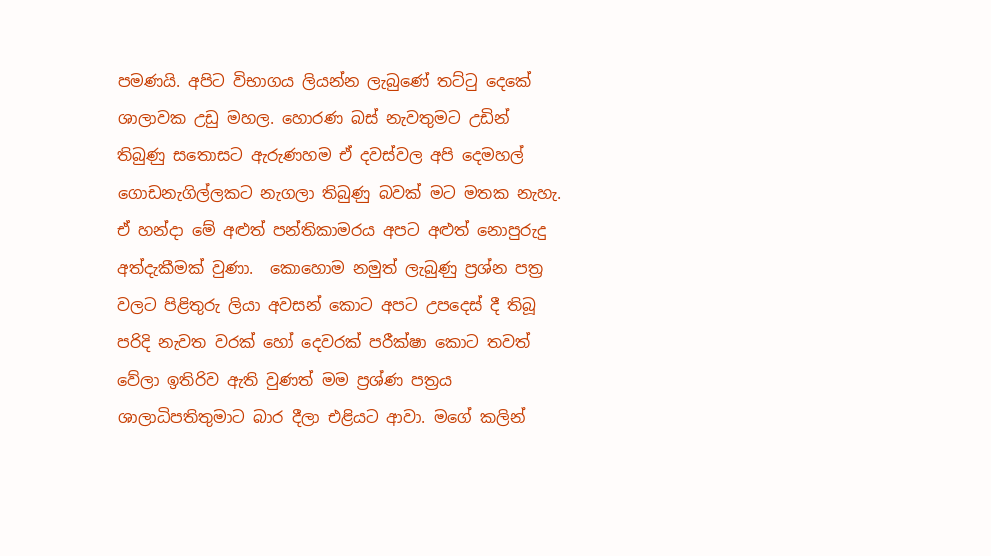පමණයි. අපිට විභාගය ලියන්න ලැබුණේ තට්ටු දෙකේ ශාලාවක උඩු මහල. හොරණ බස් නැවතුමට උඩින් තිබුණු සතොසට ඇරුණහම ඒ දවස්වල අපි දෙමහල් ගොඩනැගිල්ලකට නැගලා තිබුණු බවක් මට මතක නැහැ. ඒ හන්දා මේ අළුත් පන්තිකාමරය අපට අළුත් නොපුරුදු අත්දැකීමක් වුණා.  කොහොම නමුත් ලැබුණු ප්‍රශ්න පත්‍ර වලට පිළිතුරු ලියා අවසන් කොට අපට උපදෙස් දී තිබූ පරිදි නැවත වරක් හෝ දෙවරක් පරීක්ෂා කොට තවත් වේලා ඉතිරිව ඇති වුණත් මම ප්‍රශ්ණ පත්‍රය ශාලාධිපතිතුමාට බාර දීලා එළියට ආවා. මගේ කලින්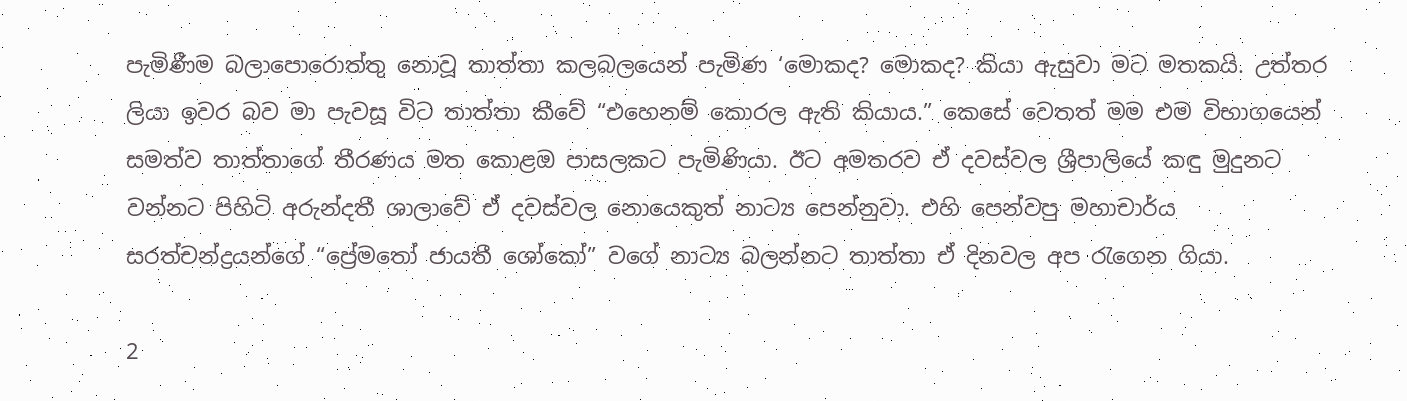පැමිණීම බලාපොරොත්තු නොවූ තාත්තා කලබලයෙන් පැමිණ ‘මොකද? මොකද? කියා ඇසුවා මට මතකයි. උත්තර ලියා ඉවර බව මා පැවසූ විට තාත්තා කීවේ “එහෙනම් කොරල ඇති කියාය.” කෙසේ වෙතත් මම එම විභාගයෙන් සමත්ව තාත්තාගේ තීරණය මත කොළඔ පාසලකට පැමිණියා. ඊට අමතරව ඒ දවස්වල ශ්‍රීපාලියේ කඳු මුදුනට වන්නට පිහිටි අරුන්දතී ශාලාවේ ඒ දවස්වල නොයෙකුත් නාට්‍ය පෙන්නුවා. එහි පෙන්වපු මහාචාර්ය සරත්චන්ද්‍රයන්ගේ “ප්‍රේමතෝ ජායතී ශෝකෝ” වගේ නාට්‍ය බලන්නට තාත්තා ඒ දිනවල අප රැගෙන ගියා.

2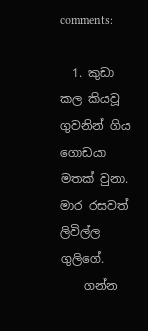comments:

  1. කුඩා කල කියවූ ගුවනින් ගිය ගොඩයා මතක් වුනා. මාර රසවත් ලිවිල්ල ගුලිගේ.
    ගන්න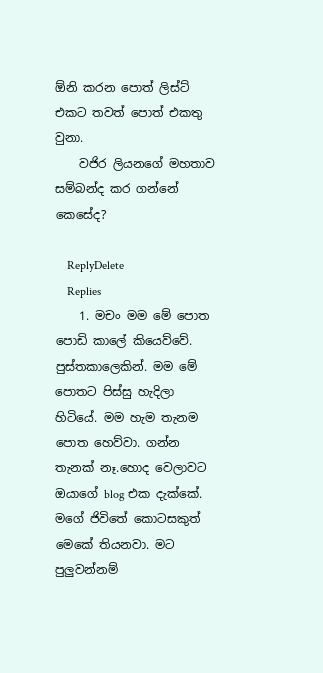ඕනි කරන පොත් ලිස්ට් එකට තවත් පොත් එකතු වුනා.
    වජිර ලියනගේ මහතාව සම්බන්ද කර ගන්නේ කෙසේද?

    ReplyDelete
    Replies
    1. මචං මම මේ පොත පොඩි කාලේ කියෙව්වේ. පුස්තකාලෙකින්. මම මේ පොතට පිස්සු හැදිලා හිටියේ. මම හැම තැනම පොත හෙව්වා. ගන්න තැනක් නෑ.හොද වෙලාවට ඔයාගේ blog එක දැක්කේ. මගේ ජිවිතේ කොටසකුත් මෙකේ තියනවා. මට පුලුවන්නම්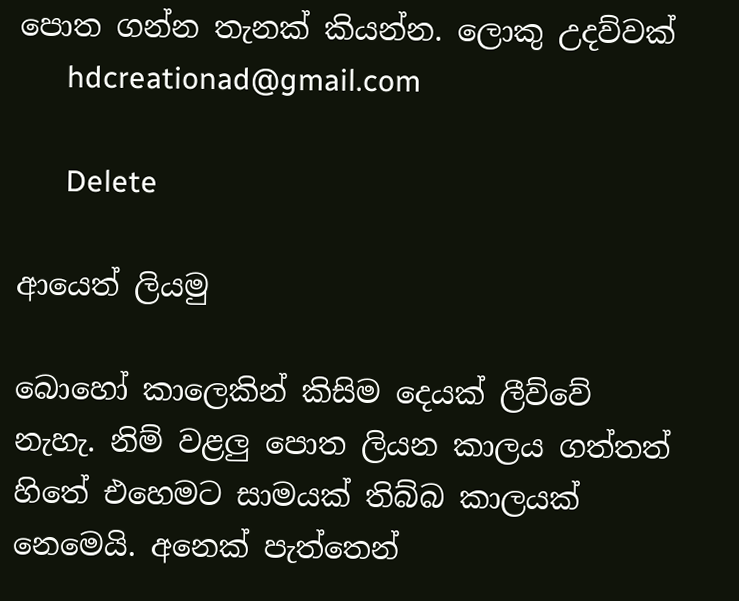පොත ගන්න තැනක් කියන්න. ලොකු උදව්වක්
      hdcreationad@gmail.com

      Delete

ආයෙත් ලියමු

බොහෝ කාලෙකින් කිසිම දෙයක් ලීව්වේ නැහැ. නිම් වළලු පොත ලියන කාලය ගත්තත් හිතේ එහෙමට සාමයක් තිබ්බ කාලයක් නෙමෙයි. අනෙක් පැත්තෙන්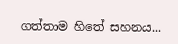ගත්තාම හිතේ සහනය...